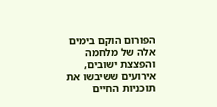הפורום הוקם בימים אלה של מלחמה והפצצת ישובים, אירועים ששיבשו את תוכניות החיים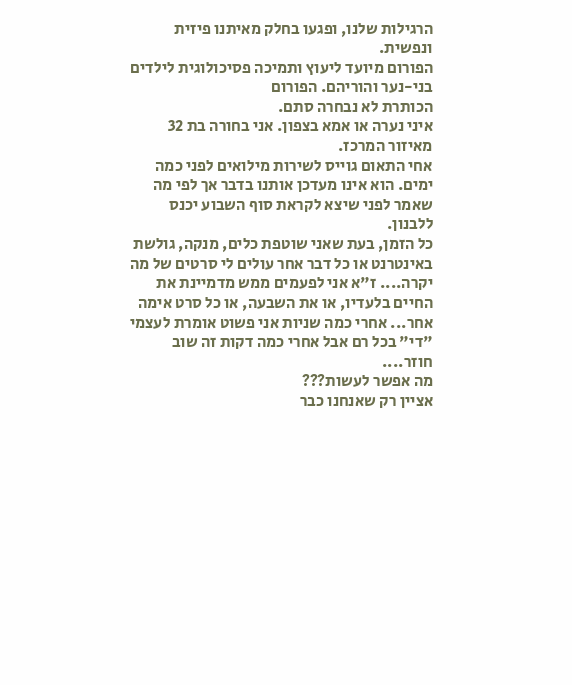הרגילות שלנו, ופגעו בחלק מאיתנו פיזית ונפשית.
הפורום מיועד ליעוץ ותמיכה פסיכולוגית לילדים בני-נער והוריהם. הפורום
הכותרת לא נבחרה סתם.
איני נערה או אמא בצפון. אני בחורה בת 32 מאיזור המרכז.
אחי התאום גוייס לשירות מילואים לפני כמה ימים. הוא אינו מעדכן אותנו בדבר אך לפי מה שאמר לפני שיצא לקראת סוף השבוע יכנס ללבנון.
כל הזמן, בעת שאני שוטפת כלים, מנקה, גולשת באינטרנט או כל דבר אחר עולים לי סרטים של מה יקרה.... ז"א אני לפעמים ממש מדמיינת את החיים בלעדיו, או את השבעה, או כל סרט אימה אחר... אחרי כמה שניות אני פשוט אומרת לעצמי "די" בכל רם אבל אחרי כמה דקות זה שוב חוזר....
מה אפשר לעשות???
אציין רק שאנחנו כבר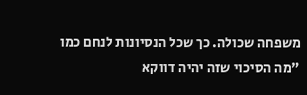משפחה שכולה. כך שכל הנסיונות לנחם כמו "מה הסיכוי שזה יהיה דווקא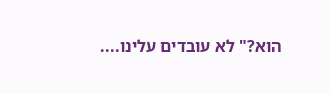הוא?" לא עובדים עלינו....